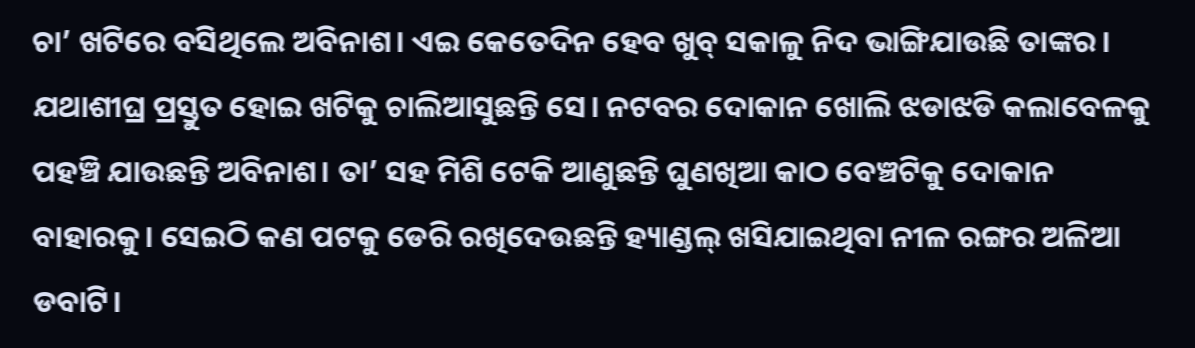ଚା’ ଖଟିରେ ବସିଥିଲେ ଅବିନାଶ। ଏଇ କେତେଦିନ ହେବ ଖୁବ୍ ସକାଳୁ ନିଦ ଭାଙ୍ଗିଯାଉଛି ତାଙ୍କର। ଯଥାଶୀଘ୍ର ପ୍ରସ୍ତୁତ ହୋଇ ଖଟିକୁ ଚାଲିଆସୁଛନ୍ତି ସେ। ନଟବର ଦୋକାନ ଖୋଲି ଝଡାଝଡି କଲାବେଳକୁ ପହଞ୍ଚି ଯାଉଛନ୍ତି ଅବିନାଶ। ତା’ ସହ ମିଶି ଟେକି ଆଣୁଛନ୍ତି ଘୁଣଖିଆ କାଠ ବେଞ୍ଚଟିକୁ ଦୋକାନ ବାହାରକୁ। ସେଇଠି କଣ ପଟକୁ ଡେରି ରଖିଦେଉଛନ୍ତି ହ୍ୟାଣ୍ଡଲ୍ ଖସିଯାଇଥିବା ନୀଳ ରଙ୍ଗର ଅଳିଆ ଡବାଟି।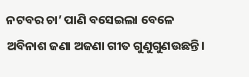ନଟବର ଚା’ ପାଣି ବସେଇଲା ବେଳେ ଅବିନାଶ ଜଣା ଅଜଣା ଗୀତ ଗୁଣୁଗୁଣଉଛନ୍ତି।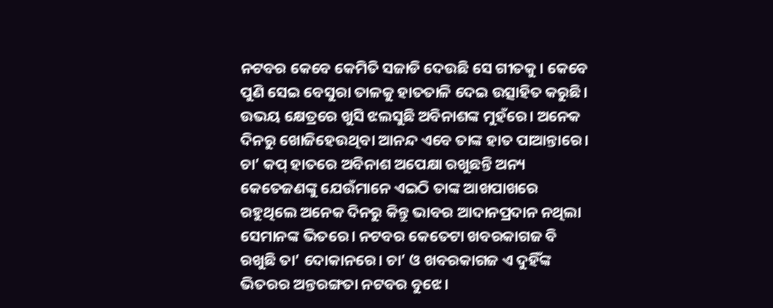ନଟବର କେବେ କେମିତି ସଜାଡି ଦେଉଛି ସେ ଗୀତକୁ। କେବେ ପୁଣି ସେଇ ବେସୁରା ତାଳକୁ ହାତତାଳି ଦେଇ ଉତ୍ସାହିତ କରୁଛି। ଉଭୟ କ୍ଷେତ୍ରରେ ଖୁସି ଝଲସୁଛି ଅବିନାଶଙ୍କ ମୁହଁରେ। ଅନେକ ଦିନରୁ ଖୋଜିହେଉଥିବା ଆନନ୍ଦ ଏବେ ତାଙ୍କ ହାତ ପାଆନ୍ତାରେ।
ଚା’ କପ୍ ହାତରେ ଅବିନାଶ ଅପେକ୍ଷା ରଖୁଛନ୍ତି ଅନ୍ୟ କେତେଜଣଙ୍କୁ ଯେଉଁମାନେ ଏଇଠି ତାଙ୍କ ଆଖପାଖରେ ରହୁଥିଲେ ଅନେକ ଦିନରୁ କିନ୍ତୁ ଭାବର ଆଦାନପ୍ରଦାନ ନଥିଲା ସେମାନଙ୍କ ଭିତରେ। ନଟବର କେତେଟା ଖବରକାଗଜ ବି ରଖୁଛି ତା’ ଦୋକାନରେ। ଚା’ ଓ ଖବରକାଗଜ ଏ ଦୁହିଁଙ୍କ ଭିତରର ଅନ୍ତରଙ୍ଗତା ନଟବର ବୁଝେ।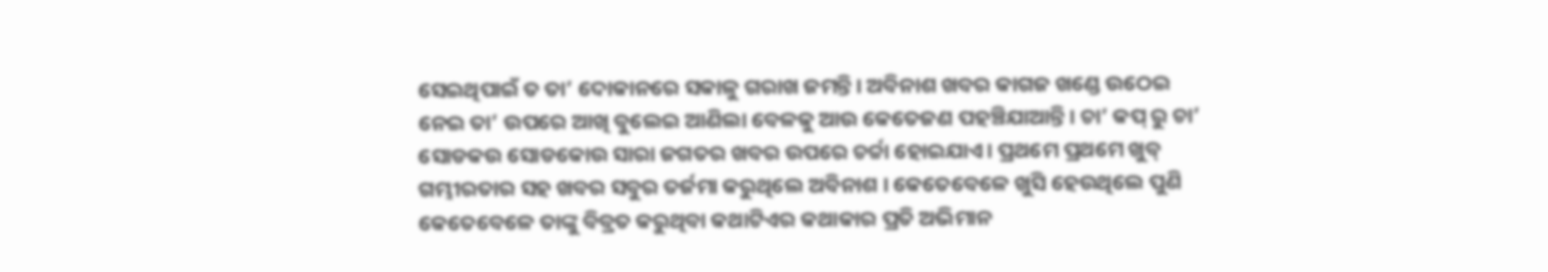ସେଇଥିପାଇଁ ତ ତା’ ଦୋକାନରେ ସକାଳୁ ଗରାଖ ଜମନ୍ତି। ଅବିନାଶ ଖବର କାଗଜ ଖଣ୍ଡେ ଉଠେଇ ନେଇ ତା’ ଉପରେ ଆଖି ବୁଲେଇ ଆଣିଲା ବେଳକୁ ଆଉ କେତେଜଣ ପହଞ୍ଚିଯାଆନ୍ତି। ଚା’ କପ୍ ରୁ ଚା’ ସୋଡକଉ ସୋଡକୋଉ ସାରା ଜଗତର ଖବର ଉପରେ ଚର୍ଚ୍ଚା ହୋଇଯାଏ। ପ୍ରଥମେ ପ୍ରଥମେ ଖୁବ୍ ଗମ୍ଭୀରତାର ସହ ଖବର ସବୁର ତର୍ଜମା କରୁଥିଲେ ଅବିନାଶ । କେତେବେଳେ ଖୁସି ହେଉଥିଲେ ପୁଣି କେତେବେଳେ ତାଙ୍କୁ ବିବ୍ରତ କରୁଥିବା କଥାଟିଏର କଥାକାର ପ୍ରତି ଅଭିମାନ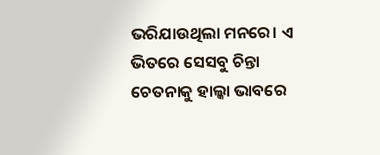ଭରିଯାଉଥିଲା ମନରେ। ଏ ଭିତରେ ସେସବୁ ଚିନ୍ତା ଚେତନାକୁ ହାଲ୍କା ଭାବରେ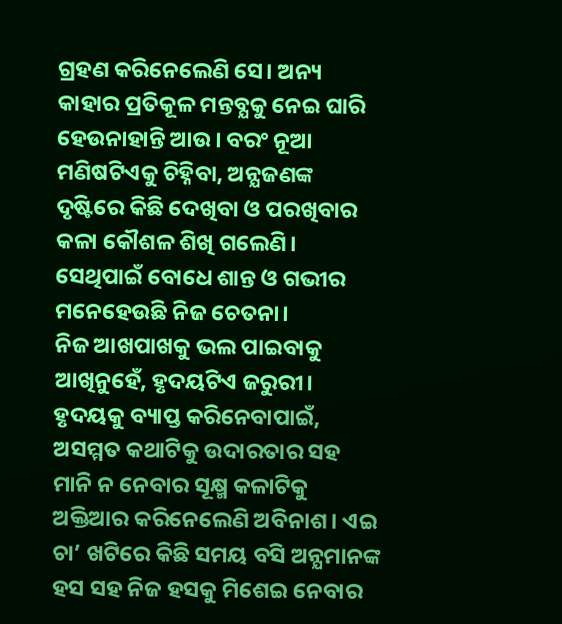ଗ୍ରହଣ କରିନେଲେଣି ସେ। ଅନ୍ୟ କାହାର ପ୍ରତିକୂଳ ମନ୍ତବ୍ଯକୁ ନେଇ ଘାରି ହେଉନାହାନ୍ତି ଆଉ। ବରଂ ନୂଆ ମଣିଷଟିଏକୁ ଚିହ୍ନିବା, ଅନ୍ଯଜଣଙ୍କ ଦୃଷ୍ଟିରେ କିଛି ଦେଖିବା ଓ ପରଖିବାର କଳା କୌଶଳ ଶିଖି ଗଲେଣି। ସେଥିପାଇଁ ବୋଧେ ଶାନ୍ତ ଓ ଗଭୀର ମନେହେଉଛି ନିଜ ଚେତନା।
ନିଜ ଆଖପାଖକୁ ଭଲ ପାଇବାକୁ ଆଖିନୁହେଁ, ହୃଦୟଟିଏ ଜରୁରୀ। ହୃଦୟକୁ ବ୍ୟାପ୍ତ କରିନେବାପାଇଁ, ଅସମ୍ମତ କଥାଟିକୁ ଉଦାରତାର ସହ ମାନି ନ ନେବାର ସୂକ୍ଷ୍ମ କଳାଟିକୁ ଅକ୍ତିଆର କରିନେଲେଣି ଅବିନାଶ। ଏଇ ଚା’ ଖଟିରେ କିଛି ସମୟ ବସି ଅନ୍ଯମାନଙ୍କ ହସ ସହ ନିଜ ହସକୁ ମିଶେଇ ନେବାର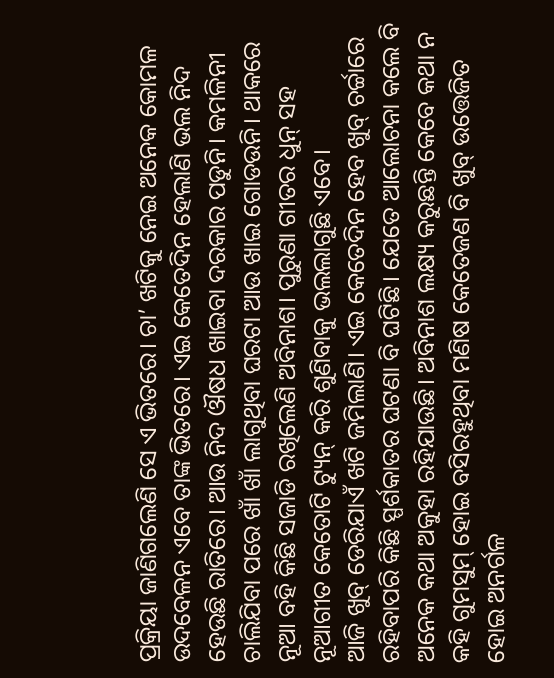ପ୍ରକ୍ରିୟା ଜାଣିଗଲେଣି ସେ ଏ ଭିତରେ। ଚା’ ଖଟିକୁ ନେଇ ଅନେକ କୋମଳ ଉଦବେଳନ ଏବେ ତାଙ୍କ ଭିତରେ। ଏଇ କେତେଦିନ ହେଲାଣି ଭଲ ନିଦ ହେଉଛି ରାତିରେ। ଆଉ ନିଦ ଔଷଧ ଖାଇବା ଦରକାର ପଡୁନି। କମଳିନୀ ଚାଲିଯିବା ପରେ ଖାଁ ଖାଁ ଲାଗୁଥିବା ଘରଟା ଆଉ ଖାଇ ଗୋଡଉନି। ଥାକରେ ନୂଆ ବହି କିଛି ସଜାଡି ରଖିଲେଣି ଅବିନାଶ। ପୁରୁଣା ଗୀତର ଧୁନ୍ ସହ ନୂଆଗୀତ କେତୋଟି ଟ୍ୟୁନ୍ କରି ଶୁଣିବାକୁ ଭଲଲାଗୁଛି ଏବେ।
ଆଜି ଖୁବ୍ ଡେରିଯାଏଁ ଖଟି ଜମିଲାଣି। ଏଇ କେତେଦିନ ହେବ ଖୁବ୍ ଚର୍ଚ୍ଚାରେ ରହିବାପରି କିଛି ସ୍ପର୍ଶକାତର ଘଟଣା ବି ଘଟିଛି। ଯେତେ ଆଲୋଚନା କଲେ ବି ଅନେକ କଥା ଅକୁହା ରହିଯାଉଛି। ଅବିନାଶ ଲକ୍ଷ୍ୟ କରୁଛନ୍ତି କେବେ କଥା ନ କହି ଗୁମସୁମ୍ ହୋଇ ବସିରହୁଥିବା ମଣିଷ କେତେଜଣ ବି ଖୁବ୍ ଉତ୍ତେଜିତ ହୋଇ ଅନର୍ଗଳ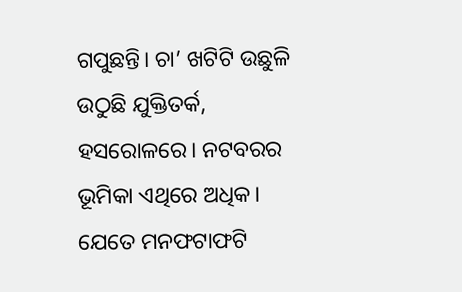ଗପୁଛନ୍ତି। ଚା’ ଖଟିଟି ଉଛୁଳି ଉଠୁଛି ଯୁକ୍ତିତର୍କ, ହସରୋଳରେ। ନଟବରର ଭୂମିକା ଏଥିରେ ଅଧିକ। ଯେତେ ମନଫଟାଫଟି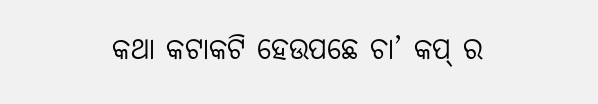କଥା କଟାକଟି ହେଉପଛେ ଚା’ କପ୍ ର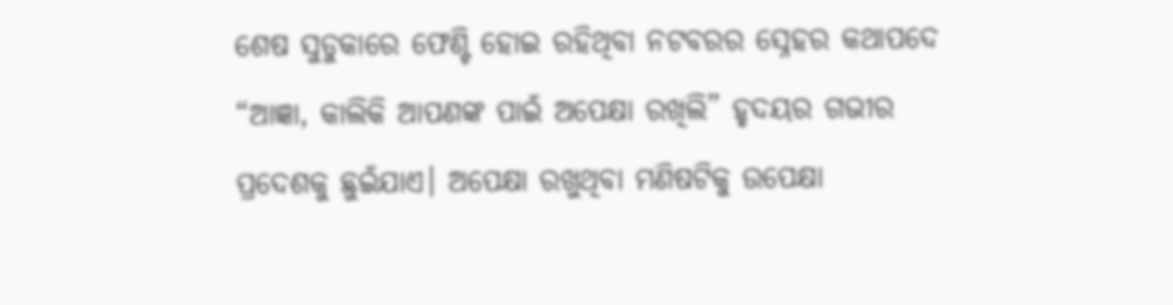ଶେଷ ସୁଡୁକାରେ ଫେଣ୍ଟି ହୋଇ ରହିଥିବା ନଟବରର ସ୍ନେହର କଥାପଦେ “ଆଜ୍ଞା, କାଲିକି ଆପଣଙ୍କ ପାଇଁ ଅପେକ୍ଷା ରଖିଲି” ହୃଦୟର ଗଭୀର ପ୍ରଦେଶକୁ ଛୁଇଁଯାଏ। ଅପେକ୍ଷା ରଖୁଥିବା ମଣିଷଟିକୁ ଉପେକ୍ଷା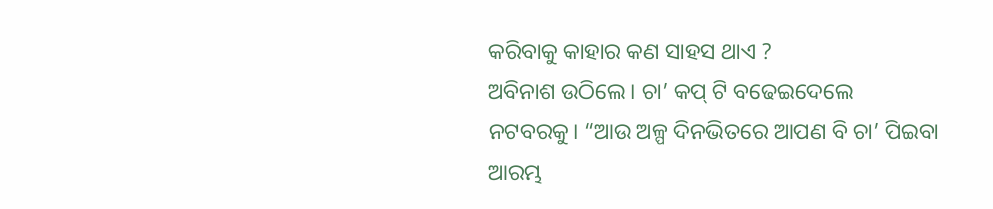କରିବାକୁ କାହାର କଣ ସାହସ ଥାଏ ?
ଅବିନାଶ ଉଠିଲେ। ଚା’ କପ୍ ଟି ବଢେଇଦେଲେ ନଟବରକୁ। “ଆଉ ଅଳ୍ପ ଦିନଭିତରେ ଆପଣ ବି ଚା’ ପିଇବା ଆରମ୍ଭ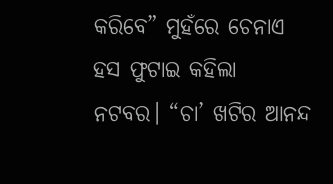କରିବେ” ମୁହଁରେ ଚେନାଏ ହସ ଫୁଟାଇ କହିଲା ନଟବର। “ଚା’ ଖଟିର ଆନନ୍ଦ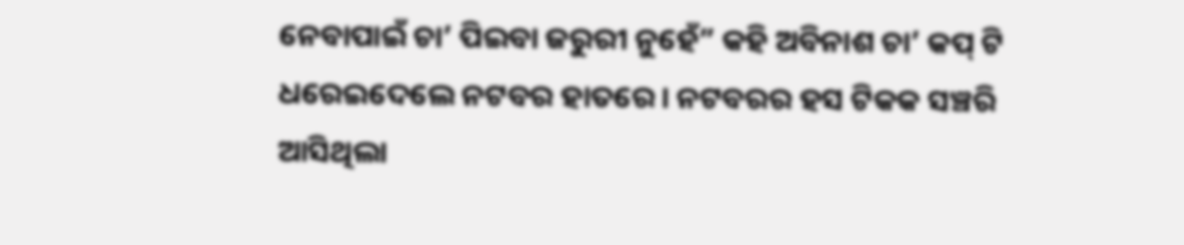ନେବାପାଇଁ ଚା’ ପିଇବା ଜରୁରୀ ନୁହେଁ” କହି ଅବିନାଶ ଚା’ କପ୍ ଟି ଧରେଇଦେଲେ ନଟବର ହାତରେ। ନଟବରର ହସ ଟିକକ ସଞ୍ଚରି ଆସିଥିଲା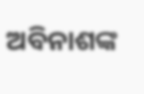ଅବିନାଶଙ୍କ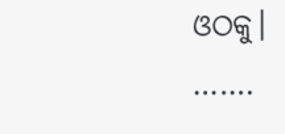ଓଠକୁ।
…….